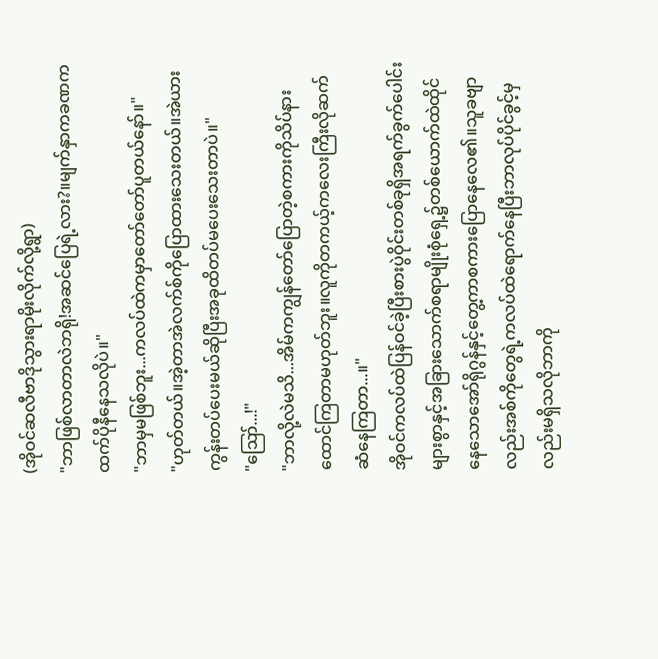(အိုဝင်ဆလီဗာဒိုသွားရာမိုးလိုက်လို့ရွာ)
"ဘာဖြစ်လာတာလဲဘရို!အဆင်ပြေရဲ့လား?။မျက်နှာကခဏကထက်ပိုနီနေသလိုပဲ။"
"ဘာမှမဖြစ်ဘူး...ကလပ်ထဲကမှာတော်တော်ပူတယ်နော်။"
"ဟုတ်တယ်။အဲ့တာအဲလက်စ်ကိုပြောထားသေးတယ်။အဲယားကွန်းတပ်ပေးမယ်ဆိုပြီးအခုထိတပ်မပေးသေးတာပဲ။"
"ဪ...!"
"ဘာလို့လဲမသိ...အိမ်ကကျွန်တော်ပြောတဲ့စကားကိုသိပ်နားထောင်ကြတာမဟုတ်ဘူး။လူကိုတကယ့်ကလေးကြီးလိုဆက်ဆံနေကြတာ...။"
အိုဝင်ကလပ်ထဲပြန်ဝင်ခဲ့ပြီးစားပွဲဝိုင်းတစ်ခုရှိအရက်ခွက်ပေါင်းများစွာနှင့်အခြားသောက်စရာမျိုးစုံရှေ့၌တစ်ယောက်ထဲထိုင်နေသောအော်ရိုဂွန်နှင့်တွေ့ကာစကားပြောနေလေ၏။သူခဗျာလည်းအစ်ကိုတွေရဲ့ကလပ်ထဲရောက်နေပြီးဘာလုပ်ပိုင်ခွင့်မှလည်းမရှိသလိုဘာကို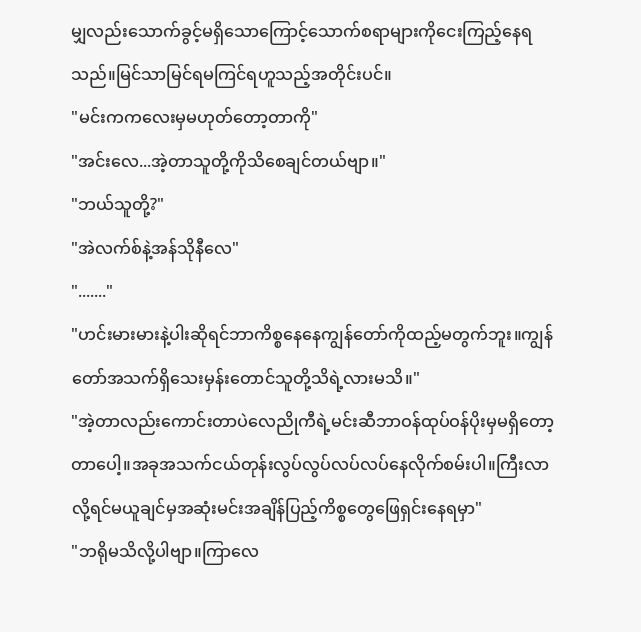မျှလည်းသောက်ခွင့်မရှိသောကြောင့်သောက်စရာများကိုငေးကြည့်နေရသည်။မြင်သာမြင်ရမကြင်ရဟူသည့်အတိုင်းပင်။
"မင်းကကလေးမှမဟုတ်တော့တာကို"
"အင်းလေ...အဲ့တာသူတို့ကိုသိစေချင်တယ်ဗျာ။"
"ဘယ်သူတို့?"
"အဲလက်စ်နဲ့အန်သိုနီလေ"
"......."
"ဟင်းမားမားနဲ့ပါးဆိုရင်ဘာကိစ္စနေနေကျွန်တော်ကိုထည့်မတွက်ဘူး။ကျွန်တော်အသက်ရှိသေးမှန်းတောင်သူတို့သိရဲ့လားမသိ။"
"အဲ့တာလည်းကောင်းတာပဲလေညိုကီရဲ့မင်းဆီဘာဝန်ထုပ်ဝန်ပိုးမှမရှိတော့တာပေါ့။အခုအသက်ငယ်တုန်းလွပ်လွပ်လပ်လပ်နေလိုက်စမ်းပါ။ကြီးလာလို့ရင်မယူချင်မှအဆုံးမင်းအချိန်ပြည့်ကိစ္စတွေဖြေရှင်းနေရမှာ"
"ဘရိုမသိလို့ပါဗျာ။ကြာလေ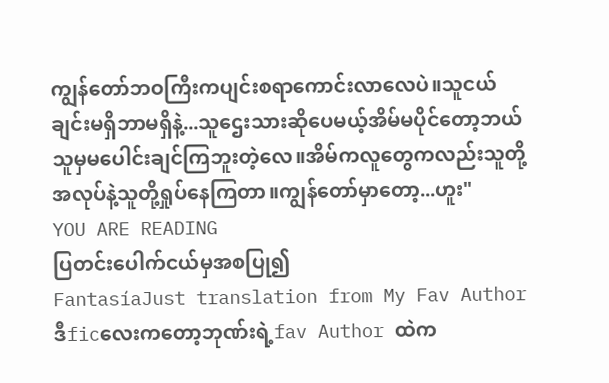ကျွန်တော်ဘဝကြီးကပျင်းစရာကောင်းလာလေပဲ။သူငယ်ချင်းမရှိဘာမရှိနဲ့...သူဌေးသားဆိုပေမယ့်အိမ်မပိုင်တော့ဘယ်သူမှမပေါင်းချင်ကြဘူးတဲ့လေ။အိမ်ကလူတွေကလည်းသူတို့အလုပ်နဲ့သူတို့ရှုပ်နေကြတာ။ကျွန်တော်မှာတော့...ဟူး"
YOU ARE READING
ပြတင်းပေါက်ငယ်မှအစပြု၍
FantasíaJust translation from My Fav Author ဒီficလေးကတော့ဘုဏ်းရဲ့fav Author ထဲက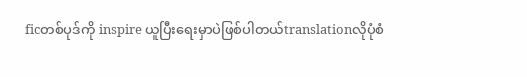ficတစ်ပုဒ်ကို inspire ယူပြီးရေးမှာပဲဖြစ်ပါတယ်translationလိုပုံစံ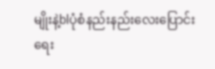မျိုးနဲ့blပုံစံနည်းနည်းလေးပြောင်းရေး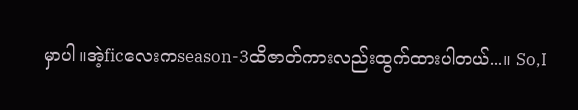မှာပါ။အဲ့ficလေးကseason-3ထိဇာတ်ကားလည်းထွက်ထားပါတယ်...။ So,I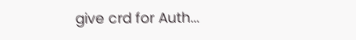give crd for Auth...